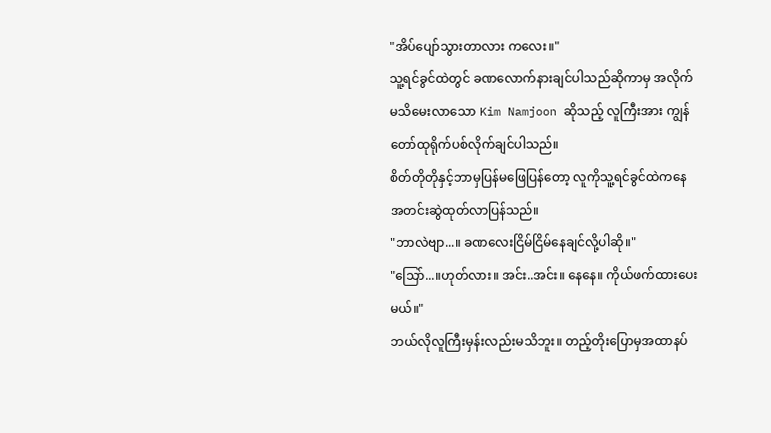"အိပ်ပျော်သွားတာလား ကလေး။"
သူ့ရင်ခွင်ထဲတွင် ခဏလောက်နားချင်ပါသည်ဆိုကာမှ အလိုက်မသိမေးလာသော Kim Namjoon ဆိုသည့် လူကြီးအား ကျွန်တော်ထုရိုက်ပစ်လိုက်ချင်ပါသည်။
စိတ်တိုတိုနှင့်ဘာမှပြန်မဖြေပြန်တော့ လူကိုသူ့ရင်ခွင်ထဲကနေအတင်းဆွဲထုတ်လာပြန်သည်။
"ဘာလဲဗျာ...။ ခဏလေးငြိမ်ငြိမ်နေချင်လို့ပါဆို။"
"သြော်...။ဟုတ်လား။ အင်း..အင်း။ နေနေ။ ကိုယ်ဖက်ထားပေးမယ်။"
ဘယ်လိုလူကြီးမှန်းလည်းမသိဘူး။ တည့်တိုးပြောမှအထာနပ်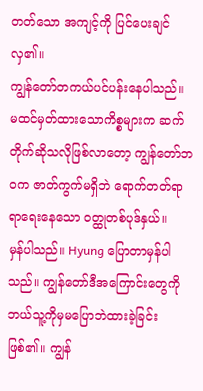တတ်သော အကျင့်ကို ပြင်ပေးချင်လှ၏။
ကျွန်တော်တကယ်ပင်ပန်းနေပါသည်။ မထင်မှတ်ထားသောကိစ္စများက ဆက်တိုက်ဆိုသလိုဖြစ်လာတော့ ကျွန်တော်ဘဝက ဇာတ်ကွက်မရှိဘဲ ရောက်တတ်ရာရာရေးနေသော ဝတ္ထုတစ်ပုဒ်နှယ်။
မှန်ပါသည်။ Hyung ပြောတာမှန်ပါသည်။ ကျွန်တော်ဒီအကြောင်းတွေကိုဘယ်သူ့ကိုမှမပြောဘဲထားခဲ့ခြင်းဖြစ်၏။ ကျွန်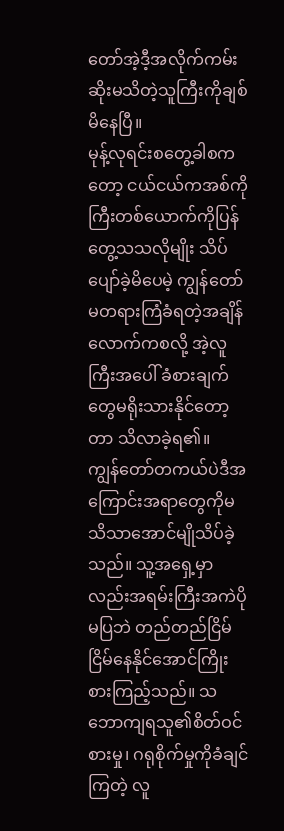တော်အဲ့ဒီ့အလိုက်ကမ်းဆိုးမသိတဲ့သူကြီးကိုချစ်မိနေပြီ။
မုန့်လုရင်းစတွေ့ခါစကတော့ ငယ်ငယ်ကအစ်ကိုကြီးတစ်ယောက်ကိုပြန်တွေ့သသလိုမျိုး သိပ်ပျော်ခဲ့မိပေမဲ့ ကျွန်တော်မတရားကြံခံရတဲ့အချိန်လောက်ကစလို့ အဲ့လူကြီးအပေါ် ခံစားချက်တွေမရိုးသားနိုင်တော့တာ သိလာခဲ့ရ၏။
ကျွန်တော်တကယ်ပဲဒီအကြောင်းအရာတွေကိုမသိသာအောင်မျိုသိပ်ခဲ့သည်။ သူ့အရှေ့မှာလည်းအရမ်းကြီးအကဲပိုမပြဘဲ တည်တည်ငြိမ်ငြိမ်နေနိုင်အောင်ကြိုးစားကြည့်သည်။ သဘောကျရသူ၏စိတ်ဝင်စားမှု၊ ဂရုစိုက်မှုကိုခံချင်ကြတဲ့ လူ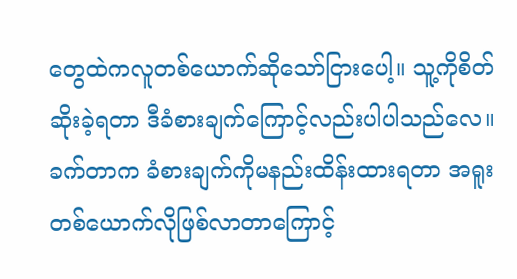တွေထဲကလူတစ်ယောက်ဆိုသော်ငြားပေါ့။ သူ့ကိုစိတ်ဆိုးခဲ့ရတာ ဒီခံစားချက်ကြောင့်လည်းပါပါသည်လေ။
ခက်တာက ခံစားချက်ကိုမနည်းထိန်းထားရတာ အရူးတစ်ယောက်လိုဖြစ်လာတာကြောင့်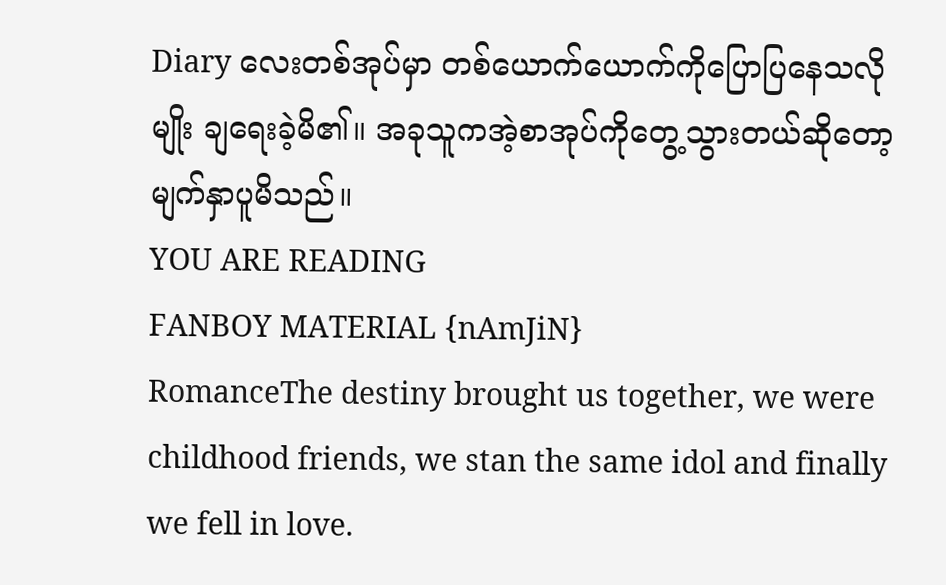Diary လေးတစ်အုပ်မှာ တစ်ယောက်ယောက်ကိုပြောပြနေသလိုမျိုး ချရေးခဲ့မိ၏။ အခုသူကအဲ့စာအုပ်ကိုတွေ့သွားတယ်ဆိုတော့ မျက်နှာပူမိသည်။
YOU ARE READING
FANBOY MATERIAL {nAmJiN}
RomanceThe destiny brought us together, we were childhood friends, we stan the same idol and finally we fell in love.